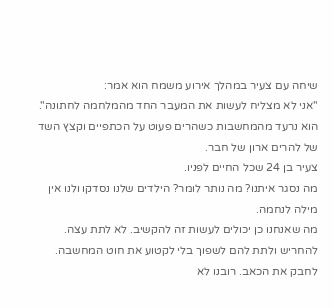שיחה עם צעיר במהלך אירוע משמח הוא אמר:
"אני לא מצליח לעשות את המעבר החד מהמלחמה לחתונה".
הוא נרעד מהמחשבות כשהרים פעוט על הכתפיים וקצץ השד של להרים ארון של חבר.
צעיר בן 24 שכל החיים לפניו.
מה נסגר איתנו? מה נותר לומר? הילדים שלנו נסדקו ולנו אין מילה לנחמה.
מה שאנחנו כן יכולים לעשות זה להקשיב. לא לתת עצה. להחריש ולתת להם לשפוך בלי לקטוע את חוט המחשבה. לחבק את הכאב. רובנו לא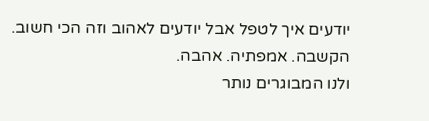יודעים איך לטפל אבל יודעים לאהוב וזה הכי חשוב. הקשבה. אמפתיה. אהבה.
ולנו המבוגרים נותר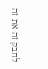לחבק זה את זה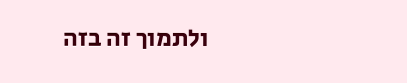ולתמוך זה בזה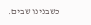כשבנינו שבים.